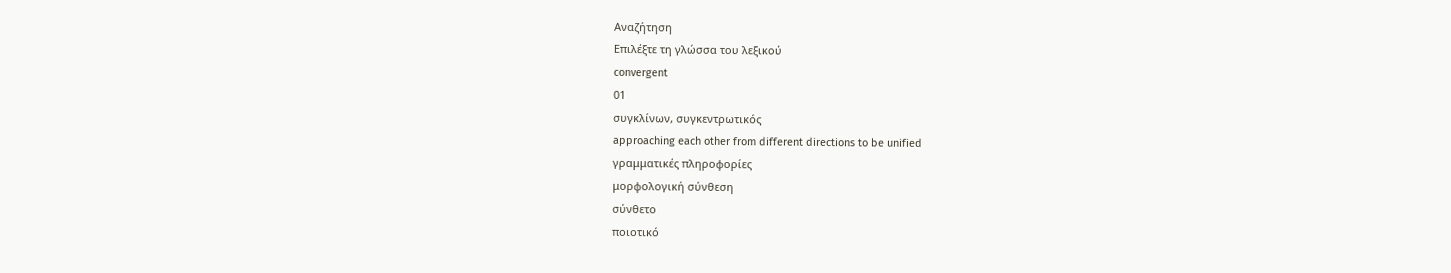Αναζήτηση
Επιλέξτε τη γλώσσα του λεξικού
convergent
01
συγκλίνων, συγκεντρωτικός
approaching each other from different directions to be unified
γραμματικές πληροφορίες
μορφολογική σύνθεση
σύνθετο
ποιοτικό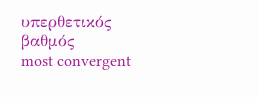υπερθετικός βαθμός
most convergent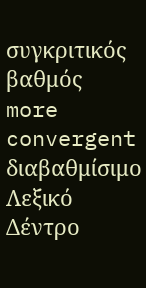συγκριτικός βαθμός
more convergent
διαβαθμίσιμο
Λεξικό Δέντρο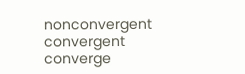nonconvergent
convergent
converge